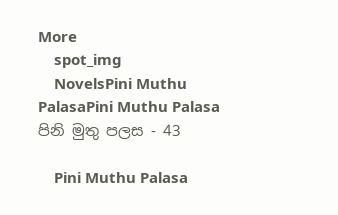More
    spot_img
    NovelsPini Muthu PalasaPini Muthu Palasa පිනි මුතු පලස - 43

    Pini Muthu Palasa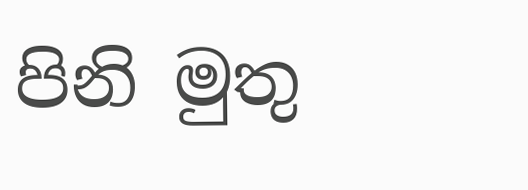පිනි මුතු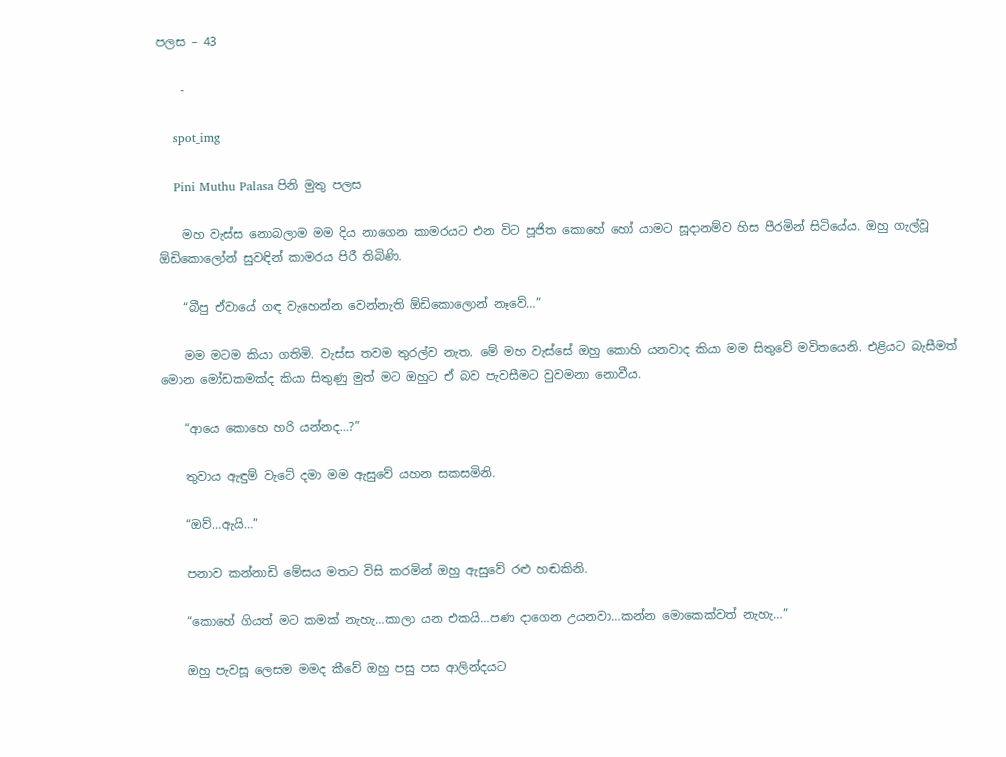පලස – 43

    -

    spot_img

    Pini Muthu Palasa පිනි මුතු පලස

    මහ වැස්ස නොබලාම මම දිය නාගෙන කාමරයට එන විට පූජිත කොහේ හෝ යාමට සූදානම්ව හිස පීරමින් සිටියේය. ඔහු ගැල්වූ ඕඩිකොලෝන් සුවඳින් කාමරය පිරී තිබිණි.

    “බීපු ඒවායේ ගඳ වැහෙන්න වෙන්නැති ඕඩිකොලොන් නෑවේ…”

    මම මටම කියා ගතිමි. වැස්ස තවම තුරල්ව නැත. මේ මහ වැස්සේ ඔහු කොහි යනවාද කියා මම සිතුවේ මවිතයෙනි. එළියට බැසීමත් මොන මෝඩකමක්ද කියා සිතුණු මුත් මට ඔහුට ඒ බව පැවසීමට වුවමනා නොවීය.

    “ආයෙ කොහෙ හරි යන්නද…?”

    තුවාය ඇඳුම් වැටේ දමා මම ඇසුවේ යහන සකසමිනි.

    “ඔව්…ඇයි…”

    පනාව කන්නාඩි මේසය මතට විසි කරමින් ඔහු ඇසුවේ රළු හඬකිනි.

    “කොහේ ගියත් මට කමක් නැහැ…කාලා යන එකයි…පණ දාගෙන උයනවා…කන්න මොකෙක්වත් නැහැ…”

    ඔහු පැවසූ ලෙසම මමද කීවේ ඔහු පසු පස ආලින්දයට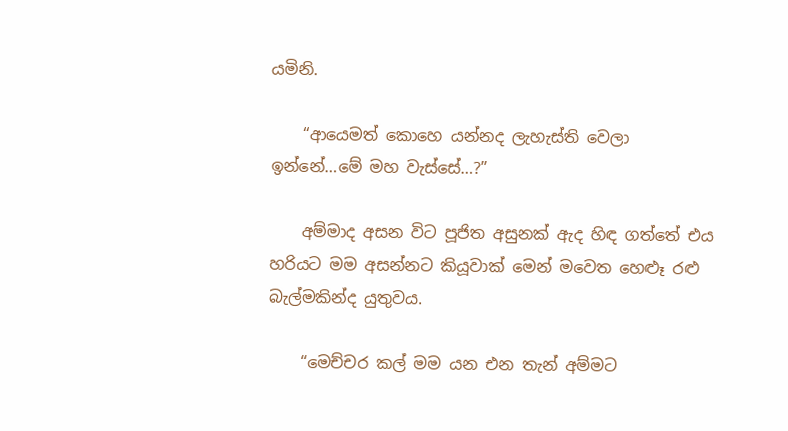යමිනි.

    “ආයෙමත් කොහෙ යන්නද ලැහැස්ති වෙලා ඉන්නේ…මේ මහ වැස්සේ…?”

    අම්මාද අසන විට පූජිත අසුනක් ඇද හිඳ ගත්තේ එය හරියට මම අසන්නට කියූවාක් මෙන් මවෙත හෙළූ රළු බැල්මකින්ද යුතුවය.

    “මෙච්චර කල් මම යන එන තැන් අම්මට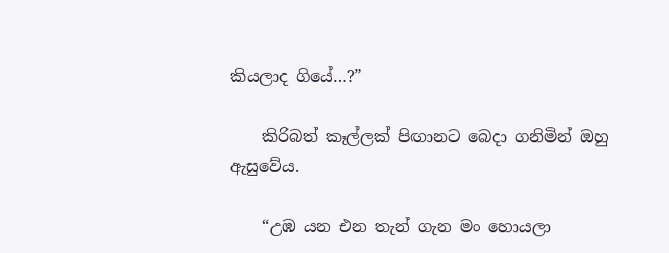කියලාද ගියේ…?”

    කිරිබත් කෑල්ලක් පිඟානට බෙදා ගනිමින් ඔහු ඇසුවේය.

    “උඹ යන එන තැන් ගැන මං හොයලා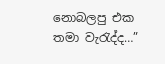නොබලපු එක තමා වැරැද්ද…”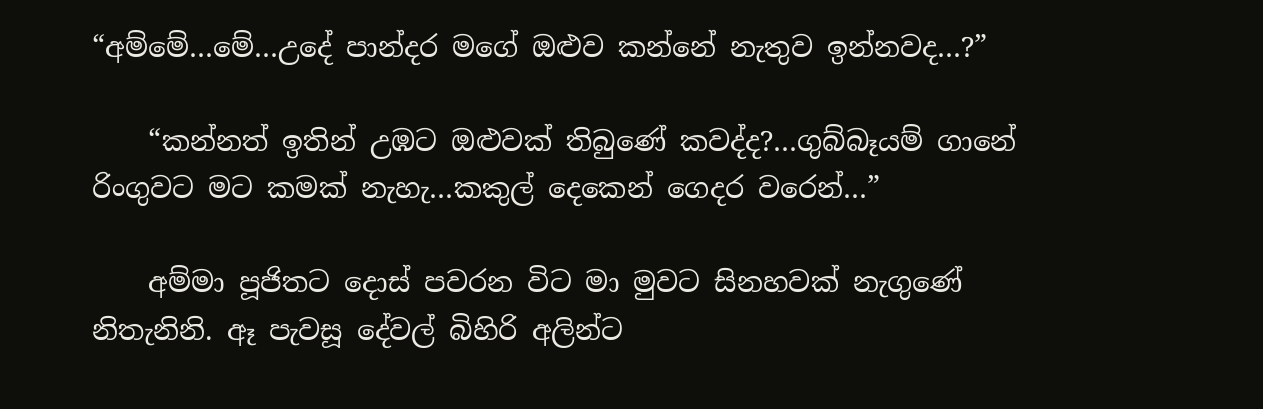“අම්මේ…මේ…උදේ පාන්දර මගේ ඔළුව කන්නේ නැතුව ඉන්නවද…?”

    “කන්නත් ඉතින් උඹට ඔළුවක් තිබුණේ කවද්ද?…ගුබ්බෑයම් ගානේ රිංගුවට මට කමක් නැහැ…කකුල් දෙකෙන් ගෙදර වරෙන්…”

    අම්මා පූජිතට දොස් පවරන විට මා මුවට සිනහවක් නැගුණේ නිතැනිනි. ඈ පැවසූ දේවල් බිහිරි අලින්ට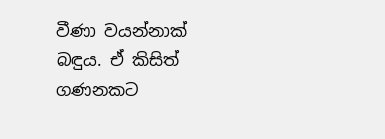වීණා වයන්නාක් බඳුය. ඒ කිසිත් ගණනකට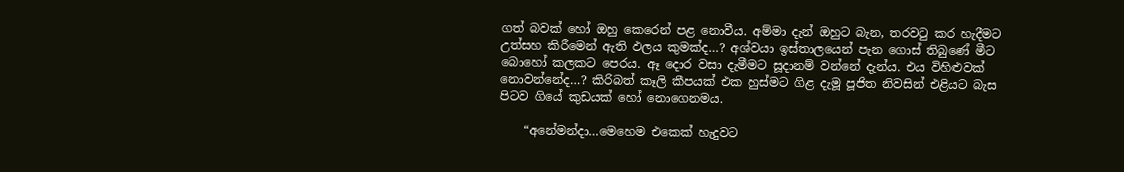ගත් බවක් හෝ ඔහු කෙරෙන් පළ නොවීය. අම්මා දැන් ඔහුට බැන, තරවටු කර හැදීමට උත්සහ කිරීමෙන් ඇති ඵලය කුමක්ද…? අශ්වයා ඉස්තාලයෙන් පැන ගොස් තිබුණේ මීට බොහෝ කලකට පෙරය. ඈ දොර වසා දැමීමට සූදානම් වන්නේ දැන්ය. එය විහිළුවක් නොවන්නේද…? කිරිබත් කෑලි කීපයක් එක හුස්මට ගිළ දැමූ පූජිත නිවසින් එළියට බැස පිටව ගියේ කුඩයක් හෝ නොගෙනමය.

    “අනේමන්දා…මෙහෙම එකෙක් හැදුවට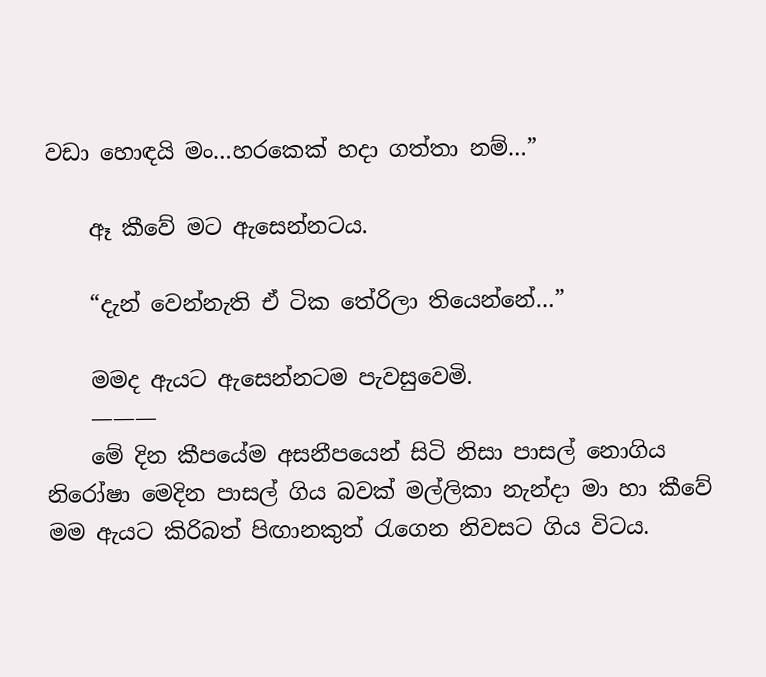වඩා හොඳයි මං…හරකෙක් හදා ගත්තා නම්…”

    ඈ කීවේ මට ඇසෙන්නටය.

    “දැන් වෙන්නැති ඒ ටික තේරිලා තියෙන්නේ…”

    මමද ඇයට ඇසෙන්නටම පැවසුවෙමි.
    ———
    මේ දින කීපයේම අසනීපයෙන් සිටි නිසා පාසල් නොගිය නිරෝෂා මෙදින පාසල් ගිය බවක් මල්ලිකා නැන්දා මා හා කීවේ මම ඇයට කිරිබත් පිඟානකුත් රැගෙන නිවසට ගිය විටය.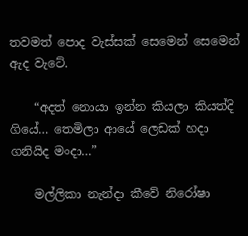තවමත් පොද වැස්සක් සෙමෙන් සෙමෙන් ඇද වැටේ.

    “අදත් නොයා ඉන්න කියලා කියත්දි ගියේ… තෙමිලා ආයේ ලෙඩක් හදා ගනියිද මංදා…”

    මල්ලිකා නැන්දා කීවේ නිරෝෂා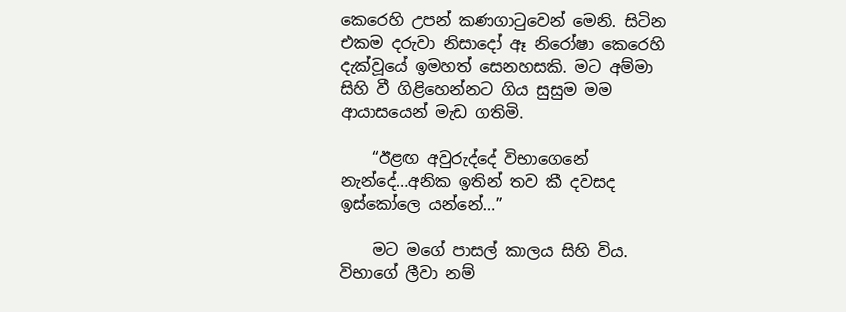කෙරෙහි උපන් කණගාටුවෙන් මෙනි. සිටින එකම දරුවා නිසාදෝ ඈ නිරෝෂා කෙරෙහි දැක්වූයේ ඉමහත් සෙනහසකි. මට අම්මා සිහි වී ගිළිහෙන්නට ගිය සුසුම මම ආයාසයෙන් මැඩ ගතිමි.

    “ඊළඟ අවුරුද්දේ විභාගෙනේ නැන්දේ…අනික ඉතින් තව කී දවසද ඉස්කෝලෙ යන්නේ…”

    මට මගේ පාසල් කාලය සිහි විය. විභාගේ ලීවා නම්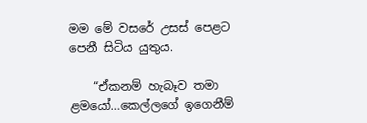මම මේ වසරේ උසස් පෙළට පෙනී සිටිය යුතුය.

    “ඒකනම් හැබෑව තමා ළමයෝ…කෙල්ලගේ ඉගෙනීම්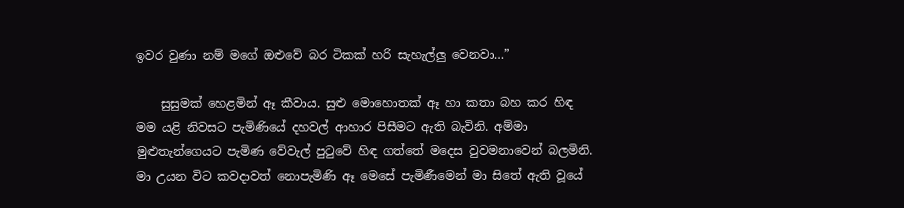ඉවර වුණා නම් මගේ ඔළුවේ බර ටිකක් හරි සැහැල්ලු වෙනවා…”

    සුසුමක් හෙළමින් ඈ කීවාය. සුළු මොහොතක් ඈ හා කතා බහ කර හිඳ මම යළි නිවසට පැමිණියේ දහවල් ආහාර පිසීමට ඇති බැවිනි. අම්මා මුළුතැන්ගෙයට පැමිණ වේවැල් පුටුවේ හිඳ ගත්තේ මදෙස වුවමනාවෙන් බලමිනි. මා උයන විට කවදාවත් නොපැමිණි ඈ මෙසේ පැමිණීමෙන් මා සිතේ ඇති වූයේ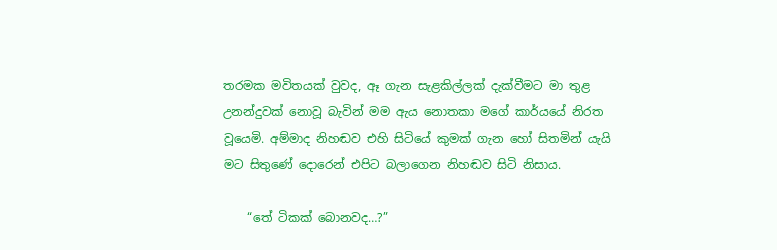තරමක මවිතයක් වුවද, ඈ ගැන සැළකිල්ලක් දැක්වීමට මා තුළ උනන්දුවක් නොවූ බැවින් මම ඇය නොතකා මගේ කාර්යයේ නිරත වූයෙමි. අම්මාද නිහඬව එහි සිටියේ කුමක් ගැන හෝ සිතමින් යැයි මට සිතුණේ දොරෙන් එපිට බලාගෙන නිහඬව සිටි නිසාය.

    “තේ ටිකක් බොනවද…?”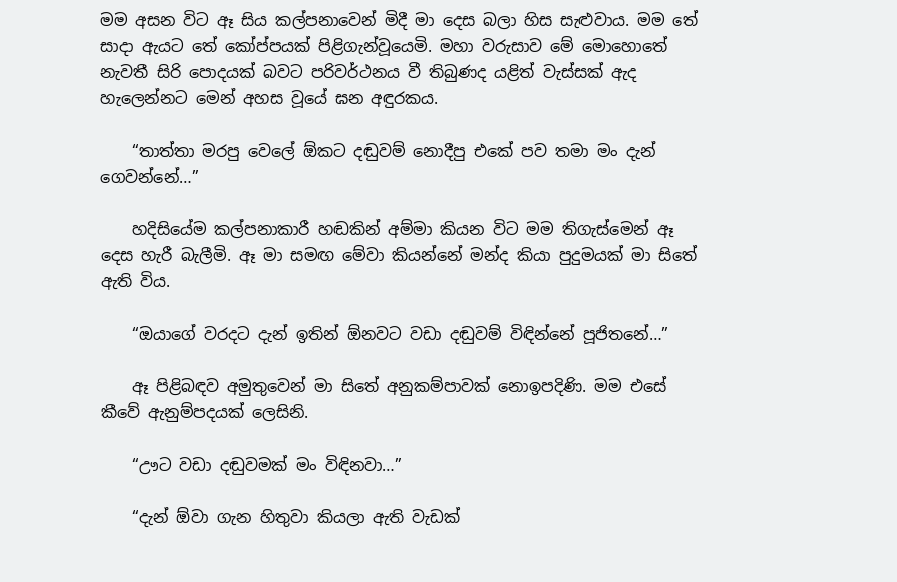මම අසන විට ඈ සිය කල්පනාවෙන් මිදී මා දෙස බලා හිස සැළුවාය. මම තේ සාදා ඇයට තේ කෝප්පයක් පිළිගැන්වූයෙමි. මහා වරුසාව මේ මොහොතේ නැවතී සිරි පොදයක් බවට පරිවර්ථනය වී තිබුණද යළිත් වැස්සක් ඇද හැලෙන්නට මෙන් අහස වූයේ ඝන අඳුරකය.

    “තාත්තා මරපු වෙලේ ඕකට දඬුවම් නොදීපු එකේ පව තමා මං දැන් ගෙවන්නේ…”

    හදිසියේම කල්පනාකාරී හඬකින් අම්මා කියන විට මම තිගැස්මෙන් ඈ දෙස හැරී බැලීමි. ඈ මා සමඟ මේවා කියන්නේ මන්ද කියා පුදුමයක් මා සිතේ ඇති විය.

    “ඔයාගේ වරදට දැන් ඉතින් ඕනවට වඩා දඬුවම් විඳින්නේ පූජිතනේ…”

    ඈ පිළිබඳව අමුතුවෙන් මා සිතේ අනුකම්පාවක් නොඉපදිණි. මම එසේ කීවේ ඇනුම්පදයක් ලෙසිනි.

    “ඌට වඩා දඬුවමක් මං විඳිනවා…”

    “දැන් ඕවා ගැන හිතුවා කියලා ඇති වැඩක්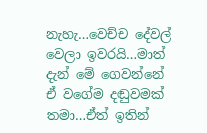නැහැ…වෙච්ච දේවල් වෙලා ඉවරයි…මාත් දැන් මේ ගෙවන්නේ ඒ වගේම දඬුවමක් තමා…ඒත් ඉතින්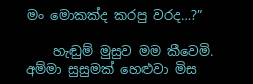මං මොකක්ද කරපු වරද…?”

    හැඬුම් මුසුව මම කීවෙමි. අම්මා සුසුමක් හෙළුවා මිස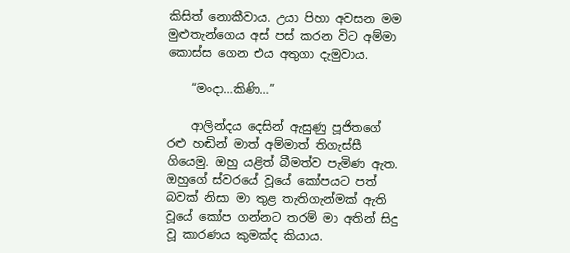කිසිත් නොකීවාය. උයා පිහා අවසන මම මුළුතැන්ගෙය අස් පස් කරන විට අම්මා කොස්ස ගෙන එය අතුගා දැමුවාය.

    “මංදා…කිණි…”

    ආලින්දය දෙසින් ඇසුණු පූජිතගේ රළු හඬින් මාත් අම්මාත් තිගැස්සී ගියෙමු. ඔහු යළිත් බීමත්ව පැමිණ ඇත. ඔහුගේ ස්වරයේ වූයේ කෝපයට පත් බවක් නිසා මා තුළ තැතිගැන්මක් ඇති වූයේ කෝප ගන්නට තරම් මා අතින් සිදු වූ කාරණය කුමක්ද කියාය.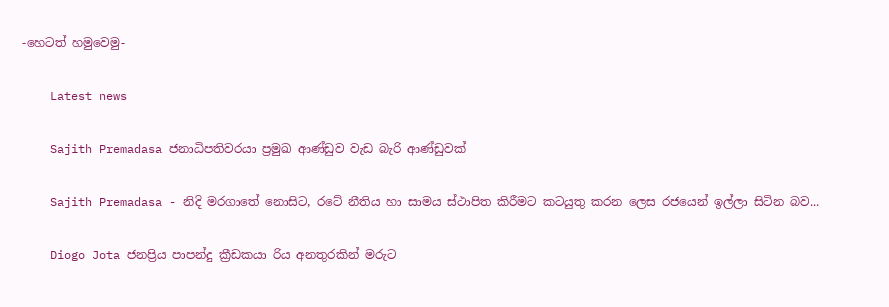-හෙටත් හමුවෙමු-

    Latest news

    Sajith Premadasa ජනාධිපතිවරයා ප්‍රමුඛ ආණ්ඩුව වැඩ බැරි ආණ්ඩුවක්

    Sajith Premadasa - නිදි මරගාතේ ‍නොසිට, රටේ නීතිය හා සාමය ස්ථාපිත කිරීමට කටයුතු කරන ලෙස රජයෙන් ඉල්ලා සිටින බව...

    Diogo Jota ජනප්‍රිය පාපන්දු ක්‍රීඩකයා රිය අනතුරකින් මරුට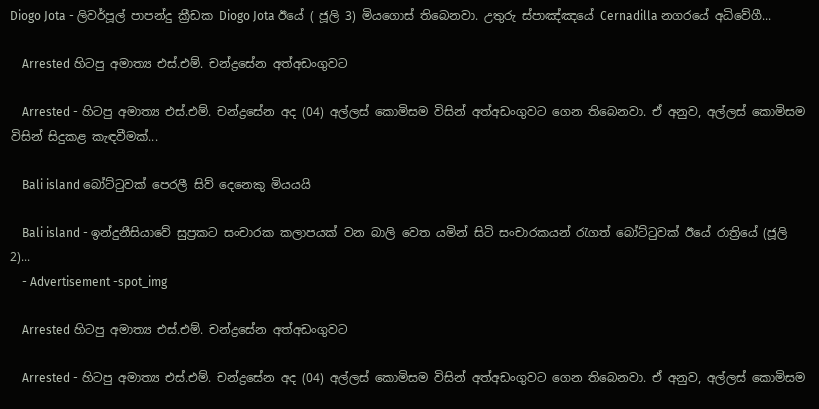Diogo Jota - ලිවර්පූල් පාපන්දු ක්‍රීඩක Diogo Jota ඊයේ ( ජූලි 3) මියගොස් තිබෙනවා. උතුරු ස්පාඤ්ඤයේ Cernadilla නගරයේ අධිවේගී...

    Arrested හිටපු අමාත්‍ය එස්.එම්. චන්ද්‍රසේන අත්අඩංගුවට

    Arrested - හිටපු අමාත්‍ය එස්.එම්. චන්ද්‍රසේන අද (04) අල්ලස් කොමිසම විසින් අත්අඩංගුවට ගෙන තිබෙනවා. ඒ අනුව, අල්ලස් කොමිසම විසින් සිදුකළ කැඳවීමක්...

    Bali island බෝට්ටුවක් පෙරලී සිව් දෙනෙකු මියයයි

    Bali island - ඉන්දුනීසියාවේ සුප්‍රකට සංචාරක කලාපයක් වන බාලි වෙත යමින් සිටි සංචාරකයන් රැගත් බෝට්ටුවක් ඊයේ රාත්‍රියේ (ජූලි 2)...
    - Advertisement -spot_img

    Arrested හිටපු අමාත්‍ය එස්.එම්. චන්ද්‍රසේන අත්අඩංගුවට

    Arrested - හිටපු අමාත්‍ය එස්.එම්. චන්ද්‍රසේන අද (04) අල්ලස් කොමිසම විසින් අත්අඩංගුවට ගෙන තිබෙනවා. ඒ අනුව, අල්ලස් කොමිසම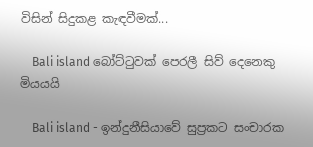විසින් සිදුකළ කැඳවීමක්...

    Bali island බෝට්ටුවක් පෙරලී සිව් දෙනෙකු මියයයි

    Bali island - ඉන්දුනීසියාවේ සුප්‍රකට සංචාරක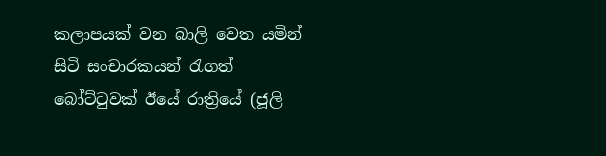කලාපයක් වන බාලි වෙත යමින් සිටි සංචාරකයන් රැගත් බෝට්ටුවක් ඊයේ රාත්‍රියේ (ජූලි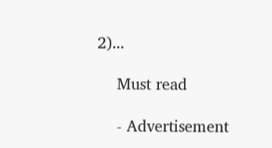2)...

    Must read

    - Advertisement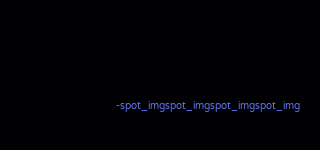-spot_imgspot_imgspot_imgspot_img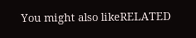You might also likeRELATED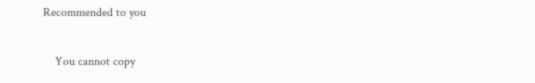Recommended to you

    You cannot copy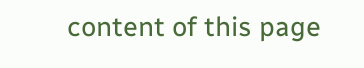content of this page